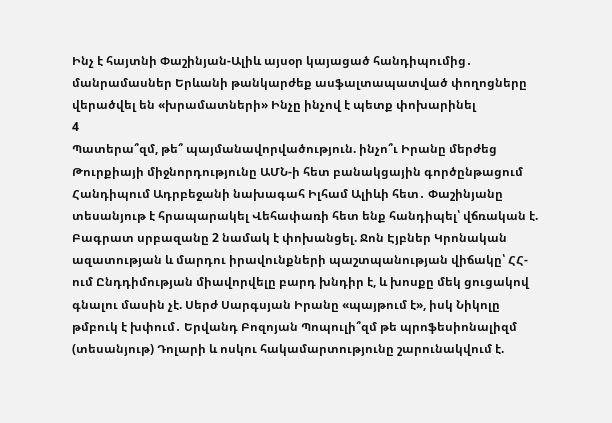Ինչ է հայտնի Փաշինյան-Ալիև այսօր կայացած հանդիպումից․ մանրամասներ Երևանի թանկարժեք ասֆալտապատված փողոցները վերածվել են «խրամատների» Ինչը ինչով է պետք փոխարինել
4
Պատերա՞զմ, թե՞ պայմանավորվածություն. ինչո՞ւ Իրանը մերժեց Թուրքիայի միջնորդությունը ԱՄՆ-ի հետ բանակցային գործընթացում Հանդիպում Ադրբեջանի նախագահ Իլհամ Ալիևի հետ․ Փաշինյանը տեսանյութ է հրապարակել Վեհափառի հետ ենք հանդիպել՝ վճռական է. Բագրատ սրբազանը 2 նամակ է փոխանցել. Ջոն Էյբներ Կրոնական ազատության և մարդու իրավունքների պաշտպանության վիճակը՝ ՀՀ-ում Ընդդիմության միավորվելը բարդ խնդիր է, և խոսքը մեկ ցուցակով գնալու մասին չէ. Սերժ Սարգսյան Իրանը «պայթում է», իսկ Նիկոլը թմբուկ է խփում․ Երվանդ Բոզոյան Պոպուլի՞զմ թե պրոֆեսիոնալիզմ (տեսանյութ) Դոլարի և ոսկու հակամարտությունը շարունակվում է.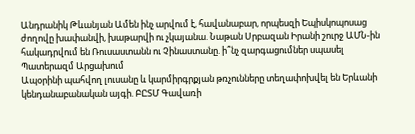Անդրանիկ Թևանյան Ամեն ինչ արվում է, հավանաբար, որպեսզի Եպիսկոպոսաց ժողովը խափանվի, խաթարվի ու չկայանա. Նաթան Սրբազան Իրանի շուրջ ԱՄՆ-ին հակադրվում են Ռուսաստանն ու Չինաստանը. ի՞նչ զարգացումներ սպասել Պատերազմ Արցախում
Ապօրինի պահվող լուսանը և կարմիրգրքյան թռչունները տեղափոխվել են Երևանի կենդանաբանական այգի. ԲԸՏՄ Գավառի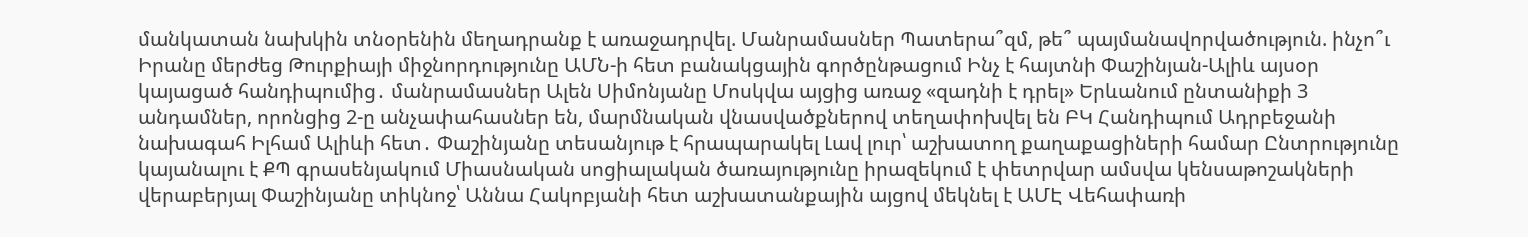մանկատան նախկին տնօրենին մեղադրանք է առաջադրվել. Մանրամասներ Պատերա՞զմ, թե՞ պայմանավորվածություն. ինչո՞ւ Իրանը մերժեց Թուրքիայի միջնորդությունը ԱՄՆ-ի հետ բանակցային գործընթացում Ինչ է հայտնի Փաշինյան-Ալիև այսօր կայացած հանդիպումից․ մանրամասներ Ալեն Սիմոնյանը Մոսկվա այցից առաջ «զադնի է դրել» Երևանում ընտանիքի 3 անդամներ, որոնցից 2-ը անչափահասներ են, մարմնական վնասվածքներով տեղափոխվել են ԲԿ Հանդիպում Ադրբեջանի նախագահ Իլհամ Ալիևի հետ․ Փաշինյանը տեսանյութ է հրապարակել Լավ լուր՝ աշխատող քաղաքացիների համար Ընտրությունը կայանալու է ՔՊ գրասենյակում Միասնական սոցիալական ծառայությունը իրազեկում է փետրվար ամսվա կենսաթոշակների վերաբերյալ Փաշինյանը տիկնոջ՝ Աննա Հակոբյանի հետ աշխատանքային այցով մեկնել է ԱՄԷ Վեհափառի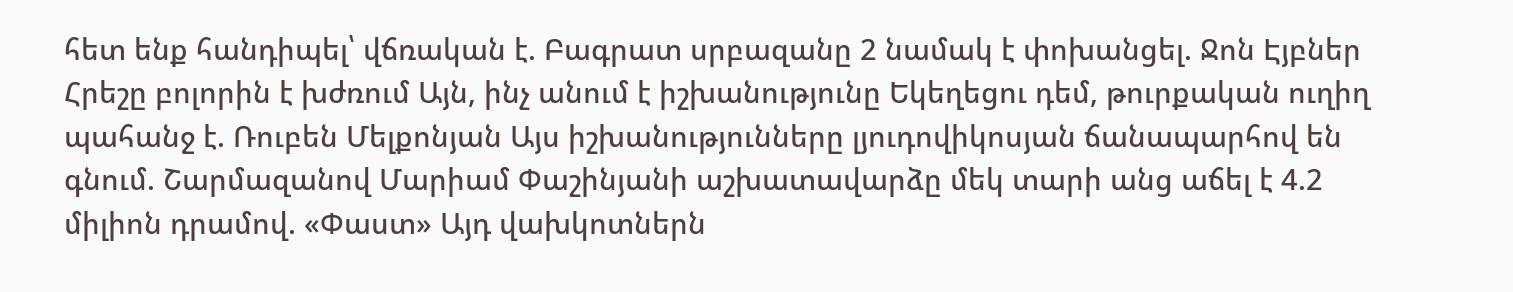հետ ենք հանդիպել՝ վճռական է. Բագրատ սրբազանը 2 նամակ է փոխանցել. Ջոն Էյբներ Հրեշը բոլորին է խժռում Այն, ինչ անում է իշխանությունը Եկեղեցու դեմ, թուրքական ուղիղ պահանջ է. Ռուբեն Մելքոնյան Այս իշխանությունները լյուդովիկոսյան ճանապարհով են գնում. Շարմազանով Մարիամ Փաշինյանի աշխատավարձը մեկ տարի անց աճել է 4.2 միլիոն դրամով. «Փաստ» Այդ վախկոտներն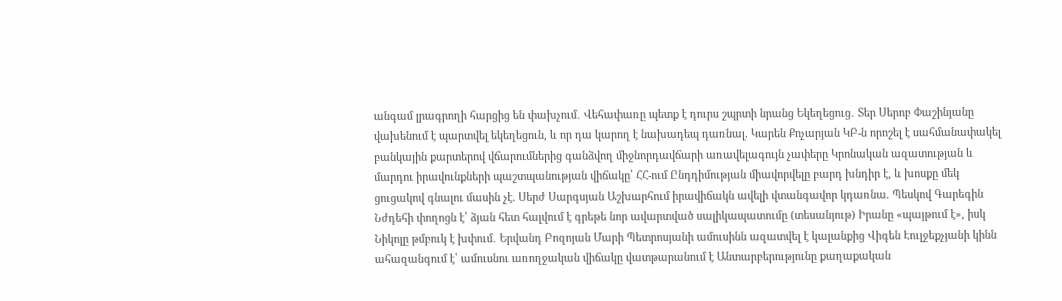անգամ լրագրողի հարցից են փախչում․ Վեհափառը պետք է դուրս շպրտի նրանց Եկեղեցուց․ Տեր Սերոբ Փաշինյանը վախենում է պարտվել եկեղեցուն, և որ դա կարող է նախադեպ դառնալ. Կարեն Քոչարյան ԿԲ-ն որոշել է սահմանափակել բանկային քարտերով վճարումներից գանձվող միջնորդավճարի առավելագույն չափերը Կրոնական ազատության և մարդու իրավունքների պաշտպանության վիճակը՝ ՀՀ-ում Ընդդիմության միավորվելը բարդ խնդիր է, և խոսքը մեկ ցուցակով գնալու մասին չէ. Սերժ Սարգսյան Աշխարհում իրավիճակն ավելի վտանգավոր կդառնա. Պեսկով Գարեգին Նժդեհի փողոցն է՝ ձյան հետ հալվում է գրեթե նոր ավարտված սալիկապատումը (տեսանյութ) Իրանը «պայթում է», իսկ Նիկոլը թմբուկ է խփում․ Երվանդ Բոզոյան Մարի Պետրոսյանի ամուսինն ազատվել է կալանքից Վիգեն Էուլջեքչյանի կինն ահազանգում է՝ ամուսնու առողջական վիճակը վատթարանում է Անտարբերությունը քաղաքական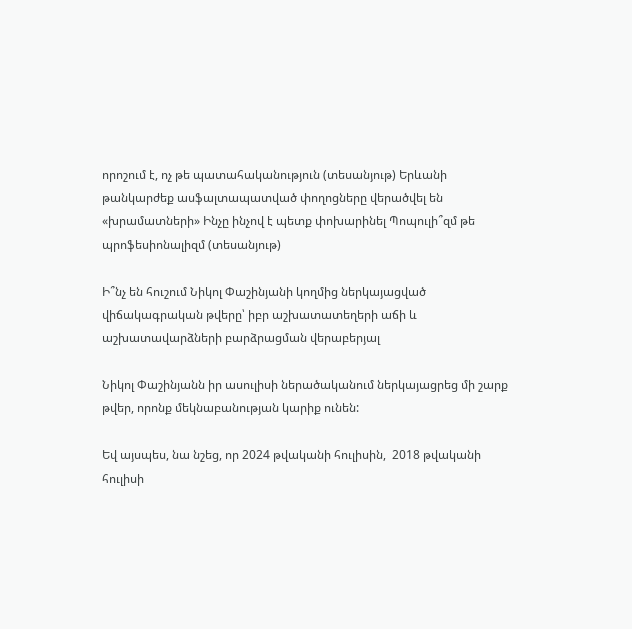որոշում է, ոչ թե պատահականություն (տեսանյութ) Երևանի թանկարժեք ասֆալտապատված փողոցները վերածվել են «խրամատների» Ինչը ինչով է պետք փոխարինել Պոպուլի՞զմ թե պրոֆեսիոնալիզմ (տեսանյութ)

Ի՞նչ են հուշում Նիկոլ Փաշինյանի կողմից ներկայացված վիճակագրական թվերը՝ իբր աշխատատեղերի աճի և աշխատավարձների բարձրացման վերաբերյալ

Նիկոլ Փաշինյանն իր ասուլիսի ներածականում ներկայացրեց մի շարք թվեր, որոնք մեկնաբանության կարիք ունեն:

Եվ այսպես, նա նշեց, որ 2024 թվականի հուլիսին,  2018 թվականի հուլիսի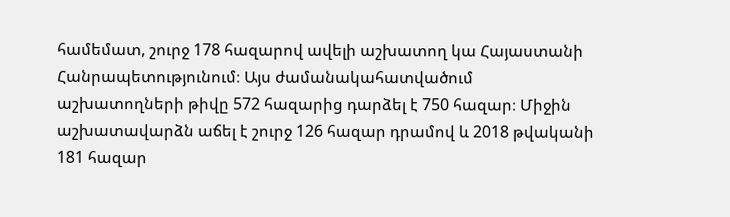համեմատ, շուրջ 178 հազարով ավելի աշխատող կա Հայաստանի Հանրապետությունում։ Այս ժամանակահատվածում աշխատողների թիվը 572 հազարից դարձել է 750 հազար։ Միջին աշխատավարձն աճել է շուրջ 126 հազար դրամով և 2018 թվականի 181 հազար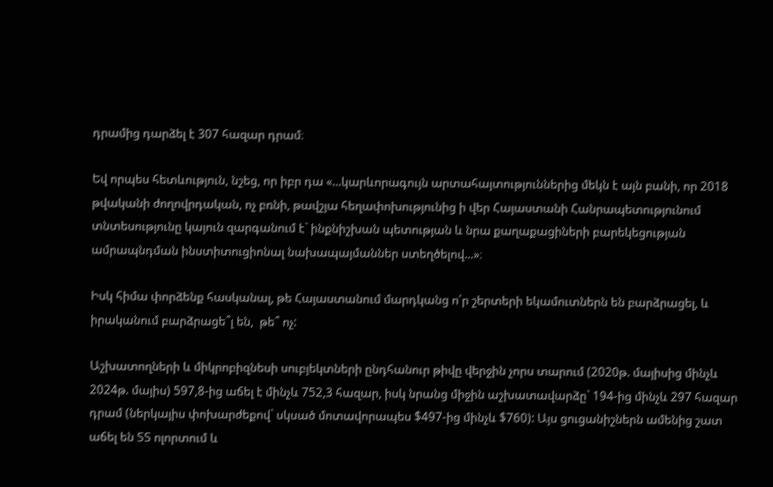դրամից դարձել է 307 հազար դրամ։

Եվ որպես հետևություն, նշեց, որ իբր դա «...կարևորագույն արտահայտություններից մեկն է այն բանի, որ 2018 թվականի ժողովրդական, ոչ բռնի, թավշյա հեղափոխությունից ի վեր Հայաստանի Հանրապետությունում տնտեսությունը կայուն զարգանում է` ինքնիշխան պետության և նրա քաղաքացիների բարեկեցության ամրապնդման ինստիտուցիոնալ նախապայմաններ ստեղծելով...»։

Իսկ հիմա փորձենք հասկանալ, թե Հայաստանում մարդկանց ո՛ր շերտերի եկամուտներն են բարձրացել, և իրականում բարձրացե՞լ են,  թե՞ ոչ:

Աշխատողների և միկրոբիզնեսի սուբյեկտների ընդհանուր թիվը վերջին չորս տարում (2020թ. մայիսից մինչև 2024թ. մայիս) 597,8-ից աճել է մինչև 752,3 հազար, իսկ նրանց միջին աշխատավարձը` 194-ից մինչև 297 հազար դրամ (ներկայիս փոխարժեքով` սկսած մոտավորապես $497-ից մինչև $760): Այս ցուցանիշներն ամենից շատ աճել են ՏՏ ոլորտում և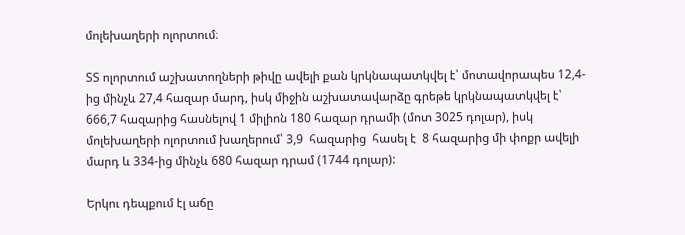մոլեխաղերի ոլորտում։

ՏՏ ոլորտում աշխատողների թիվը ավելի քան կրկնապատկվել է՝ մոտավորապես 12,4-ից մինչև 27,4 հազար մարդ, իսկ միջին աշխատավարձը գրեթե կրկնապատկվել է՝ 666,7 հազարից հասնելով 1 միլիոն 180 հազար դրամի (մոտ 3025 դոլար), իսկ մոլեխաղերի ոլորտում խաղերում՝ 3,9  հազարից  հասել է  8 հազարից մի փոքր ավելի մարդ և 334-ից մինչև 680 հազար դրամ (1744 դոլար):

Երկու դեպքում էլ աճը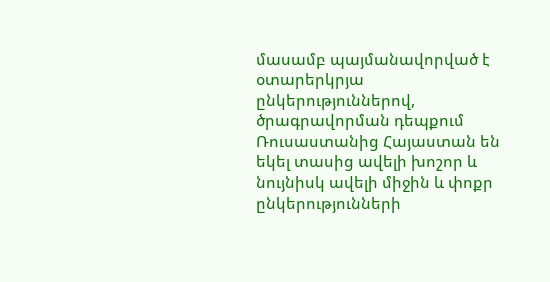մասամբ պայմանավորված է օտարերկրյա ընկերություններով,  ծրագրավորման դեպքում Ռուսաստանից Հայաստան են եկել տասից ավելի խոշոր և նույնիսկ ավելի միջին և փոքր ընկերությունների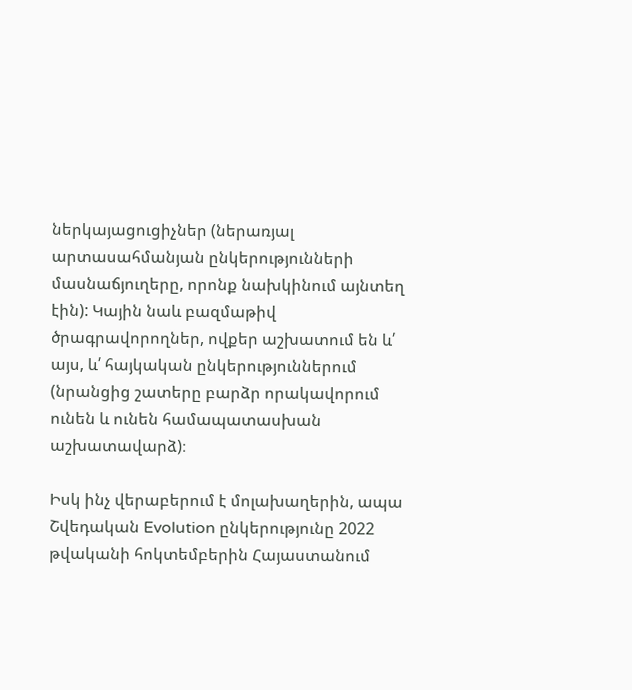ներկայացուցիչներ (ներառյալ արտասահմանյան ընկերությունների մասնաճյուղերը, որոնք նախկինում այնտեղ էին): Կային նաև բազմաթիվ ծրագրավորողներ, ովքեր աշխատում են և՛ այս, և՛ հայկական ընկերություններում (նրանցից շատերը բարձր որակավորում ունեն և ունեն համապատասխան աշխատավարձ)։

Իսկ ինչ վերաբերում է մոլախաղերին, ապա Շվեդական Evolution ընկերությունը 2022 թվականի հոկտեմբերին Հայաստանում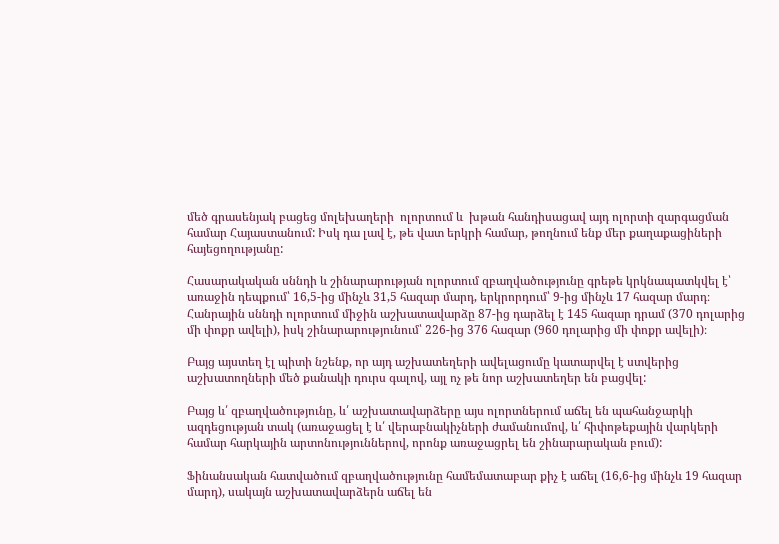մեծ գրասենյակ բացեց մոլեխաղերի  ոլորտում և  խթան հանդիսացավ այդ ոլորտի զարգացման համար Հայաստանում: Իսկ դա լավ է, թե վատ երկրի համար, թողնում ենք մեր քաղաքացիների հայեցողությանը:

Հասարակական սննդի և շինարարության ոլորտում զբաղվածությունը գրեթե կրկնապատկվել է՝ առաջին դեպքում՝ 16,5-ից մինչև 31,5 հազար մարդ, երկրորդում՝ 9-ից մինչև 17 հազար մարդ։ Հանրային սննդի ոլորտում միջին աշխատավարձը 87-ից դարձել է 145 հազար դրամ (370 դոլարից մի փոքր ավելի), իսկ շինարարությունում՝ 226-ից 376 հազար (960 դոլարից մի փոքր ավելի)։

Բայց այստեղ էլ պիտի նշենք, որ այդ աշխատեղերի ավելացումը կատարվել է ստվերից աշխատողների մեծ քանակի դուրս գալով, այլ ոչ թե նոր աշխատեղեր են բացվել:

Բայց և՛ զբաղվածությունը, և՛ աշխատավարձերը այս ոլորտներում աճել են պահանջարկի ազդեցության տակ (առաջացել է և՛ վերաբնակիչների ժամանումով, և՛ հիփոթեքային վարկերի համար հարկային արտոնություններով, որոնք առաջացրել են շինարարական բում):

Ֆինանսական հատվածում զբաղվածությունը համեմատաբար քիչ է աճել (16,6-ից մինչև 19 հազար մարդ), սակայն աշխատավարձերն աճել են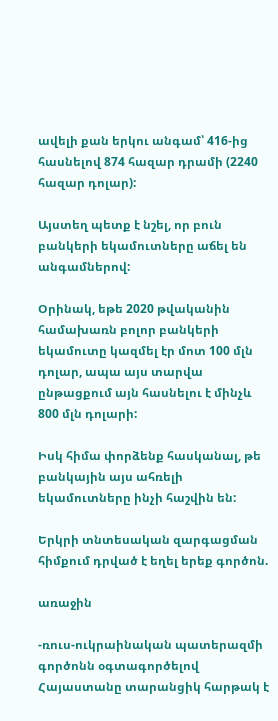ավելի քան երկու անգամ՝ 416-ից հասնելով 874 հազար դրամի (2240 հազար դոլար):

Այստեղ պետք է նշել, որ բուն բանկերի եկամուտները աճել են անգամներով:

Օրինակ, եթե 2020 թվականին համախառն բոլոր բանկերի եկամուտը կազմել էր մոտ 100 մլն դոլար, ապա այս տարվա ընթացքում այն հասնելու է մինչև 800 մլն դոլարի:

Իսկ հիմա փորձենք հասկանալ, թե բանկային այս ահռելի եկամուտները ինչի հաշվին են:

Երկրի տնտեսական զարգացման հիմքում դրված է եղել երեք գործոն.

առաջին

-ռուս-ուկրաինական պատերազմի գործոնն օգտագործելով Հայաստանը տարանցիկ հարթակ է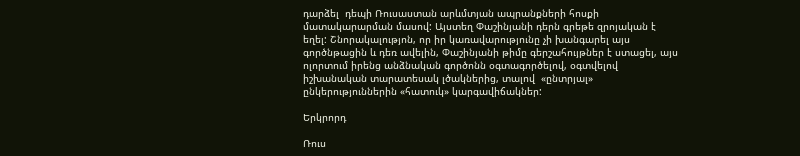դարձել  դեպի Ռուսաստան արևմտյան ապրանքների հոսքի մատակարարման մասով: Այստեղ Փաշինյանի դերն գրեթե զրոյական է եղել: Շնորակալությոն, որ իր կառավարությունը չի խանգարել այս գործնթացին և դեռ ավելին, Փաշինյանի թիմը գերշահույթներ է ստացել, այս ոլորտում իրենց անձնական գործոնն օգտագործելով, օգտվելով իշխանական տարատեսակ լծակներից, տալով  «ընտրյալ» ընկերություններին «հատուկ» կարգավիճակներ:

Երկրորդ

Ռուս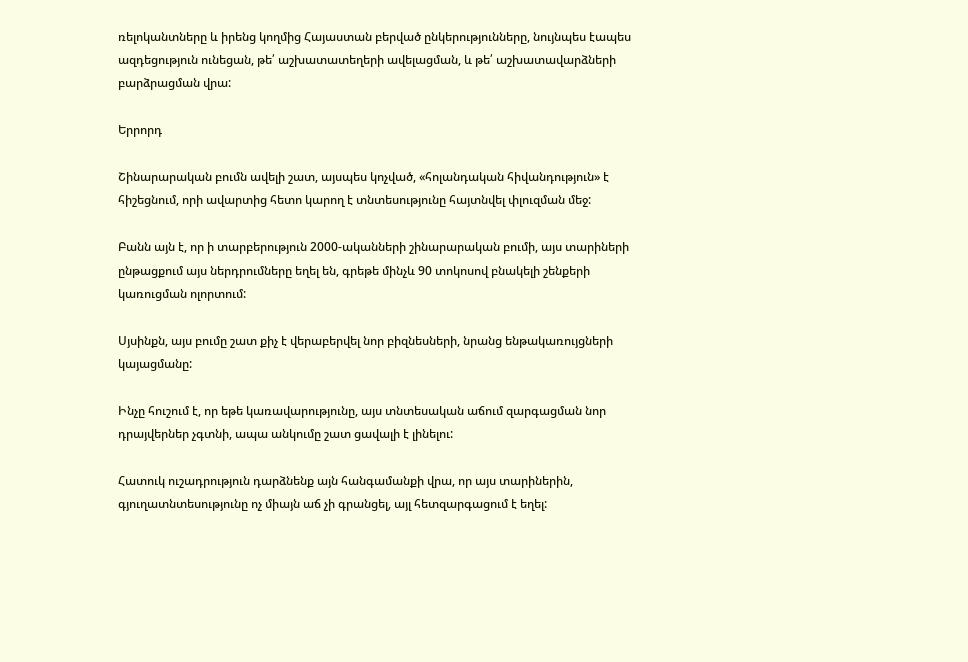ռելոկանտները և իրենց կողմից Հայաստան բերված ընկերությունները, նույնպես էապես ազդեցություն ունեցան, թե՛ աշխատատեղերի ավելացման, և թե՛ աշխատավարձների բարձրացման վրա:

Երրորդ

Շինարարական բումն ավելի շատ, այսպես կոչված, «հոլանդական հիվանդություն» է  հիշեցնում, որի ավարտից հետո կարող է տնտեսությունը հայտնվել փլուզման մեջ:

Բանն այն է, որ ի տարբերություն 2000-ականների շինարարական բումի, այս տարիների ընթացքում այս ներդրումները եղել են, գրեթե մինչև 90 տոկոսով բնակելի շենքերի կառուցման ոլորտում:

Սյսինքն, այս բումը շատ քիչ է վերաբերվել նոր բիզնեսների, նրանց ենթակառույցների կայացմանը:

Ինչը հուշում է, որ եթե կառավարությունը, այս տնտեսական աճում զարգացման նոր դրայվերներ չգտնի, ապա անկումը շատ ցավալի է լինելու:

Հատուկ ուշադրություն դարձնենք այն հանգամանքի վրա, որ այս տարիներին, գյուղատնտեսությունը ոչ միայն աճ չի գրանցել, այլ հետզարգացում է եղել: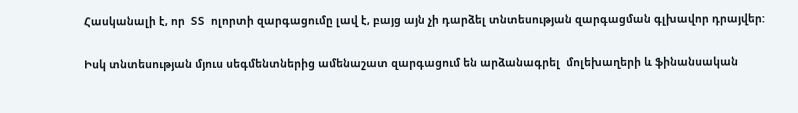Հասկանալի է, որ  ՏՏ  ոլորտի զարգացումը լավ է, բայց այն չի դարձել տնտեսության զարգացման գլխավոր դրայվեր:

Իսկ տնտեսության մյուս սեգմենտներից ամենաշատ զարգացում են արձանագրել  մոլեխաղերի և ֆինանսական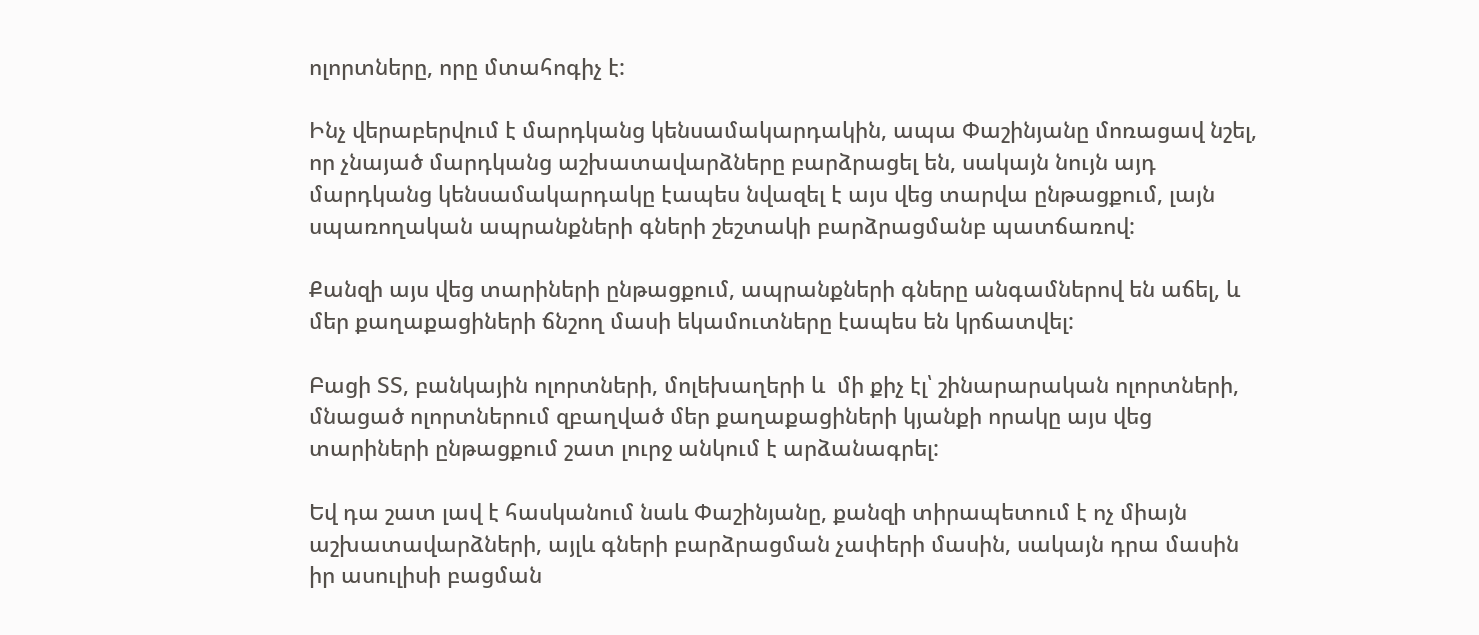ոլորտները, որը մտահոգիչ է:

Ինչ վերաբերվում է մարդկանց կենսամակարդակին, ապա Փաշինյանը մոռացավ նշել, որ չնայած մարդկանց աշխատավարձները բարձրացել են, սակայն նույն այդ մարդկանց կենսամակարդակը էապես նվազել է այս վեց տարվա ընթացքում, լայն սպառողական ապրանքների գների շեշտակի բարձրացմանբ պատճառով:

Քանզի այս վեց տարիների ընթացքում, ապրանքների գները անգամներով են աճել, և մեր քաղաքացիների ճնշող մասի եկամուտները էապես են կրճատվել:

Բացի ՏՏ, բանկային ոլորտների, մոլեխաղերի և  մի քիչ էլ՝ շինարարական ոլորտների, մնացած ոլորտներում զբաղված մեր քաղաքացիների կյանքի որակը այս վեց տարիների ընթացքում շատ լուրջ անկում է արձանագրել:

Եվ դա շատ լավ է հասկանում նաև Փաշինյանը, քանզի տիրապետում է ոչ միայն աշխատավարձների, այլև գների բարձրացման չափերի մասին, սակայն դրա մասին իր ասուլիսի բացման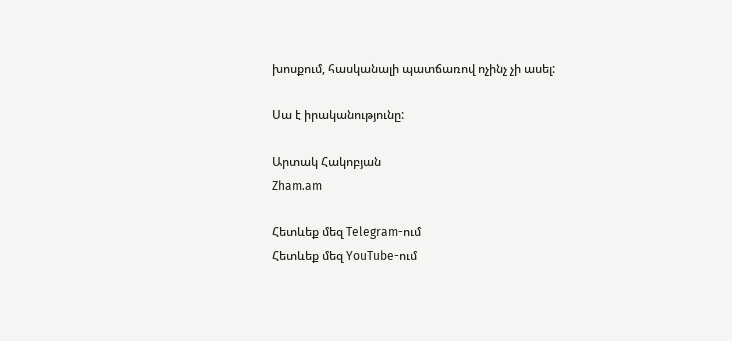խոսքում, հասկանալի պատճառով ոչինչ չի ասել:

Սա է իրականությունը:

Արտակ Հակոբյան
Zham.am

Հետևեք մեզ Telegram-ում
Հետևեք մեզ YouTube-ում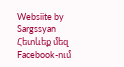Websiite by Sargssyan
Հետևեք մեզ Facebook-ում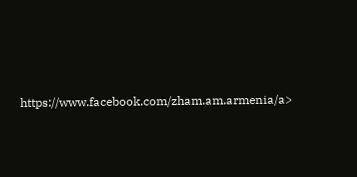https://www.facebook.com/zham.am.armenia/a>